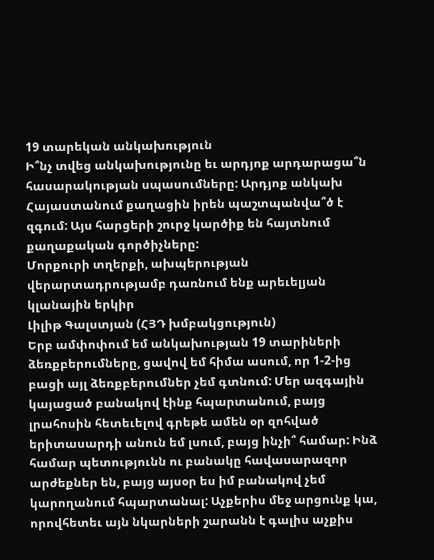19 տարեկան անկախություն
Ի՞նչ տվեց անկախությունը եւ արդյոք արդարացա՞ն հասարակության սպասումները: Արդյոք անկախ Հայաստանում քաղացին իրեն պաշտպանվա՞ծ է զգում: Այս հարցերի շուրջ կարծիք են հայտնում քաղաքական գործիչները:
Մորքուրի տղերքի, ախպերության վերարտադրությամբ դառնում ենք արեւելյան կլանային երկիր
Լիլիթ Գալստյան (ՀՅԴ խմբակցություն)
Երբ ամփոփում եմ անկախության 19 տարիների ձեռքբերումները, ցավով եմ հիմա ասում, որ 1-2-ից բացի այլ ձեռքբերումներ չեմ գտնում: Մեր ազգային կայացած բանակով էինք հպարտանում, բայց լրահոսին հետեւելով գրեթե ամեն օր զոհված երիտասարդի անուն եմ լսում, բայց ինչի՞ համար: Ինձ համար պետությունն ու բանակը հավասարազոր արժեքներ են, բայց այսօր ես իմ բանակով չեմ կարողանում հպարտանալ: Աչքերիս մեջ արցունք կա, որովհետեւ այն նկարների շարանն է գալիս աչքիս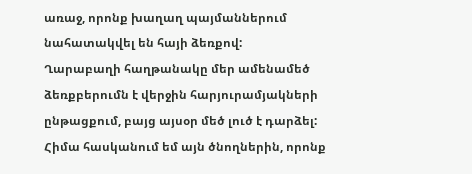առաջ, որոնք խաղաղ պայմաններում նահատակվել են հայի ձեռքով:
Ղարաբաղի հաղթանակը մեր ամենամեծ ձեռքբերումն է վերջին հարյուրամյակների ընթացքում, բայց այսօր մեծ լուծ է դարձել: Հիմա հասկանում եմ այն ծնողներին, որոնք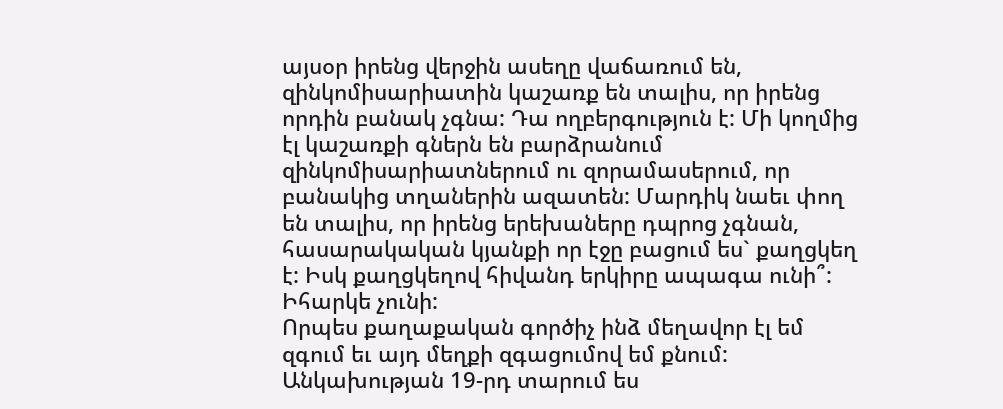այսօր իրենց վերջին ասեղը վաճառում են, զինկոմիսարիատին կաշառք են տալիս, որ իրենց որդին բանակ չգնա: Դա ողբերգություն է: Մի կողմից էլ կաշառքի գներն են բարձրանում զինկոմիսարիատներում ու զորամասերում, որ բանակից տղաներին ազատեն: Մարդիկ նաեւ փող են տալիս, որ իրենց երեխաները դպրոց չգնան, հասարակական կյանքի որ էջը բացում ես` քաղցկեղ է: Իսկ քաղցկեղով հիվանդ երկիրը ապագա ունի՞: Իհարկե չունի:
Որպես քաղաքական գործիչ ինձ մեղավոր էլ եմ զգում եւ այդ մեղքի զգացումով եմ քնում: Անկախության 19-րդ տարում ես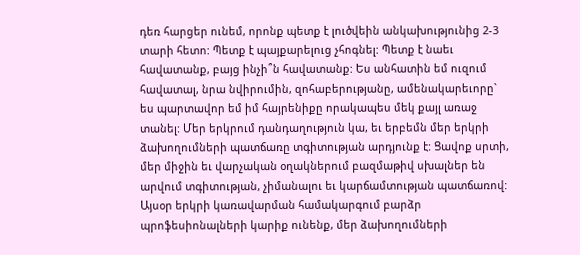դեռ հարցեր ունեմ, որոնք պետք է լուծվեին անկախությունից 2-3 տարի հետո: Պետք է պայքարելուց չհոգնել: Պետք է նաեւ հավատանք, բայց ինչի՞ն հավատանք: Ես անհատին եմ ուզում հավատալ, նրա նվիրումին, զոհաբերությանը, ամենակարեւորը` ես պարտավոր եմ իմ հայրենիքը որակապես մեկ քայլ առաջ տանել: Մեր երկրում դանդաղություն կա, եւ երբեմն մեր երկրի ձախողումների պատճառը տգիտության արդյունք է: Ցավոք սրտի, մեր միջին եւ վարչական օղակներում բազմաթիվ սխալներ են արվում տգիտության, չիմանալու եւ կարճամտության պատճառով: Այսօր երկրի կառավարման համակարգում բարձր պրոֆեսիոնալների կարիք ունենք, մեր ձախողումների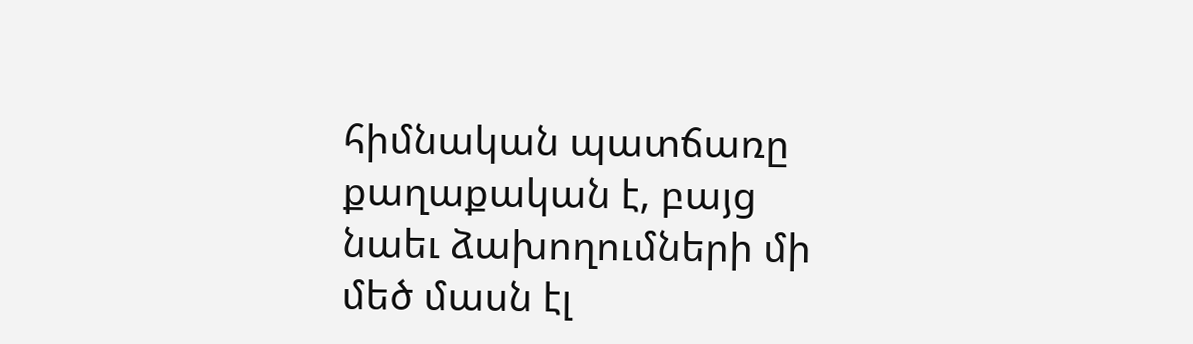հիմնական պատճառը քաղաքական է, բայց նաեւ ձախողումների մի մեծ մասն էլ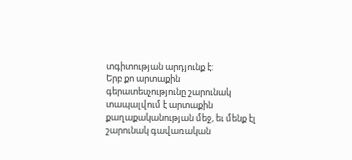տգիտության արդյունք է:
Երբ քո արտաքին գերատեսչությունը շարունակ տապալվում է արտաքին քաղաքականության մեջ, եւ մենք էլ շարունակ գավառական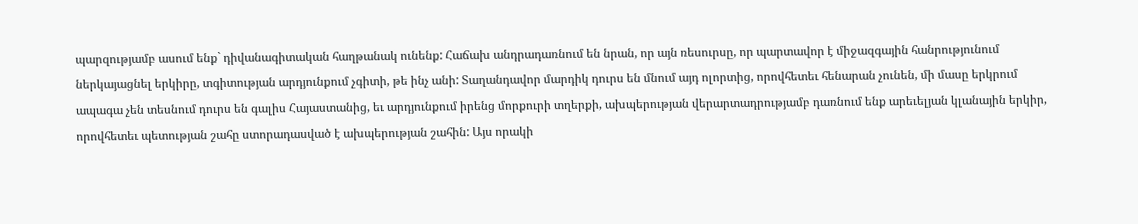պարզությամբ ասում ենք` դիվանագիտական հաղթանակ ունենք: Հաճախ անդրադառնում են նրան, որ այն ռեսուրսը, որ պարտավոր է միջազգային հանրությունում ներկայացնել երկիրը, տգիտության արդյունքում չգիտի, թե ինչ անի: Տաղանդավոր մարդիկ դուրս են մնում այդ ոլորտից, որովհետեւ հենարան չունեն, մի մասը երկրում ապագա չեն տեսնում դուրս են գալիս Հայաստանից, եւ արդյունքում իրենց մորքուրի տղերքի, ախպերության վերարտադրությամբ դառնում ենք արեւելյան կլանային երկիր, որովհետեւ պետության շահը ստորադասված է ախպերության շահին: Այս որակի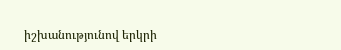իշխանությունով երկրի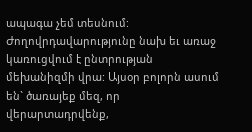ապագա չեմ տեսնում:
Ժողովրդավարությունը նախ եւ առաջ կառուցվում է ընտրության մեխանիզմի վրա: Այսօր բոլորն ասում են` ծառայեք մեզ, որ վերարտադրվենք,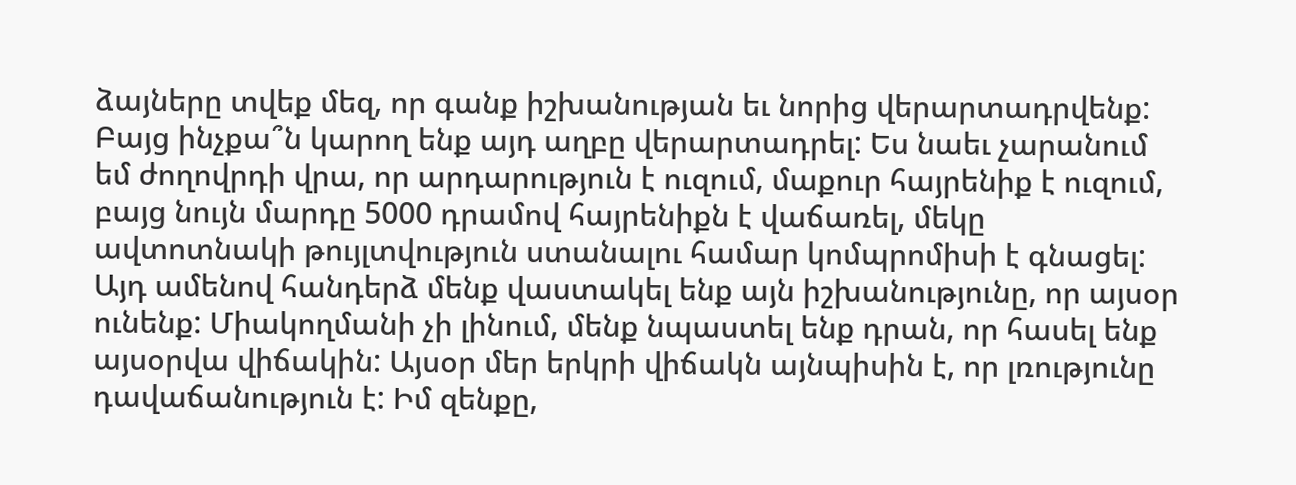ձայները տվեք մեզ, որ գանք իշխանության եւ նորից վերարտադրվենք: Բայց ինչքա՞ն կարող ենք այդ աղբը վերարտադրել: Ես նաեւ չարանում եմ ժողովրդի վրա, որ արդարություն է ուզում, մաքուր հայրենիք է ուզում, բայց նույն մարդը 5000 դրամով հայրենիքն է վաճառել, մեկը ավտոտնակի թույլտվություն ստանալու համար կոմպրոմիսի է գնացել: Այդ ամենով հանդերձ մենք վաստակել ենք այն իշխանությունը, որ այսօր ունենք: Միակողմանի չի լինում, մենք նպաստել ենք դրան, որ հասել ենք այսօրվա վիճակին: Այսօր մեր երկրի վիճակն այնպիսին է, որ լռությունը դավաճանություն է: Իմ զենքը,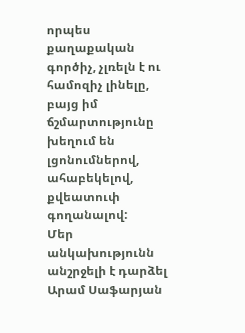որպես քաղաքական գործիչ, չլռելն է ու համոզիչ լինելը, բայց իմ ճշմարտությունը խեղում են լցոնումներով, ահաբեկելով, քվեատուփ գողանալով:
Մեր անկախությունն անշրջելի է դարձել
Արամ Սաֆարյան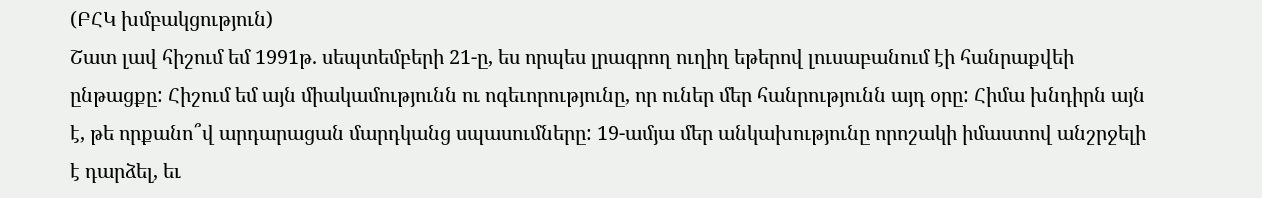(ԲՀԿ խմբակցություն)
Շատ լավ հիշում եմ 1991թ. սեպտեմբերի 21-ը, ես որպես լրագրող ուղիղ եթերով լուսաբանում էի հանրաքվեի ընթացքը: Հիշում եմ այն միակամությունն ու ոգեւորությունը, որ ուներ մեր հանրությունն այդ օրը: Հիմա խնդիրն այն է, թե որքանո՞վ արդարացան մարդկանց սպասումները: 19-ամյա մեր անկախությունը որոշակի իմաստով անշրջելի է դարձել, եւ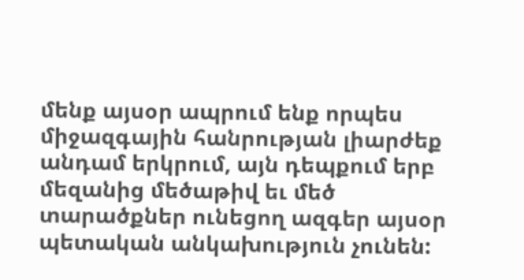մենք այսօր ապրում ենք որպես միջազգային հանրության լիարժեք անդամ երկրում, այն դեպքում երբ մեզանից մեծաթիվ եւ մեծ տարածքներ ունեցող ազգեր այսօր պետական անկախություն չունեն: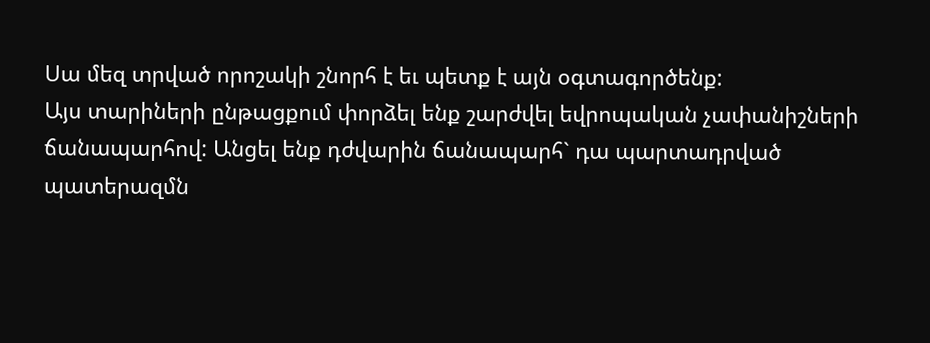Սա մեզ տրված որոշակի շնորհ է եւ պետք է այն օգտագործենք:
Այս տարիների ընթացքում փորձել ենք շարժվել եվրոպական չափանիշների ճանապարհով: Անցել ենք դժվարին ճանապարհ` դա պարտադրված պատերազմն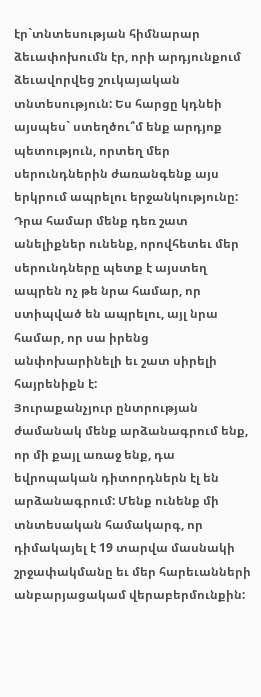էր`տնտեսության հիմնարար ձեւափոխումն էր, որի արդյունքում ձեւավորվեց շուկայական տնտեսություն: Ես հարցը կդնեի այսպես` ստեղծու՞մ ենք արդյոք պետություն, որտեղ մեր սերունդներին ժառանգենք այս երկրում ապրելու երջանկությունը: Դրա համար մենք դեռ շատ անելիքներ ունենք, որովհետեւ մեր սերունդները պետք է այստեղ ապրեն ոչ թե նրա համար, որ ստիպված են ապրելու, այլ նրա համար, որ սա իրենց անփոխարինելի եւ շատ սիրելի հայրենիքն է:
Յուրաքանչյուր ընտրության ժամանակ մենք արձանագրում ենք, որ մի քայլ առաջ ենք, դա եվրոպական դիտորդներն էլ են արձանագրում: Մենք ունենք մի տնտեսական համակարգ, որ դիմակայել է 19 տարվա մասնակի շրջափակմանը եւ մեր հարեւանների անբարյացակամ վերաբերմունքին: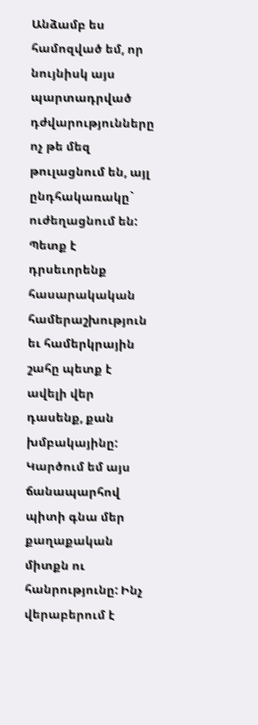Անձամբ ես համոզված եմ, որ նույնիսկ այս պարտադրված դժվարությունները ոչ թե մեզ թուլացնում են, այլ ընդհակառակը` ուժեղացնում են: Պետք է դրսեւորենք հասարակական համերաշխություն եւ համերկրային շահը պետք է ավելի վեր դասենք, քան խմբակայինը:
Կարծում եմ այս ճանապարհով պիտի գնա մեր քաղաքական միտքն ու հանրությունը: Ինչ վերաբերում է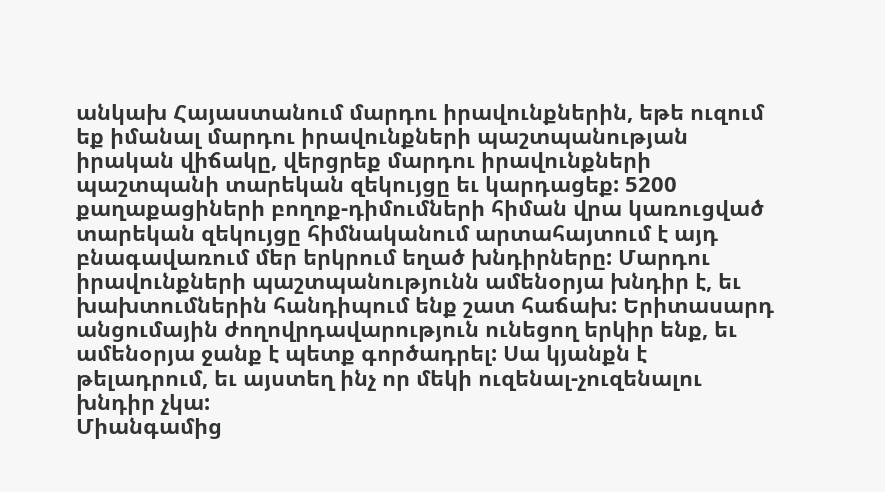անկախ Հայաստանում մարդու իրավունքներին, եթե ուզում եք իմանալ մարդու իրավունքների պաշտպանության իրական վիճակը, վերցրեք մարդու իրավունքների պաշտպանի տարեկան զեկույցը եւ կարդացեք: 5200 քաղաքացիների բողոք-դիմումների հիման վրա կառուցված տարեկան զեկույցը հիմնականում արտահայտում է այդ բնագավառում մեր երկրում եղած խնդիրները: Մարդու իրավունքների պաշտպանությունն ամենօրյա խնդիր է, եւ խախտումներին հանդիպում ենք շատ հաճախ: Երիտասարդ անցումային ժողովրդավարություն ունեցող երկիր ենք, եւ ամենօրյա ջանք է պետք գործադրել: Սա կյանքն է թելադրում, եւ այստեղ ինչ որ մեկի ուզենալ-չուզենալու խնդիր չկա:
Միանգամից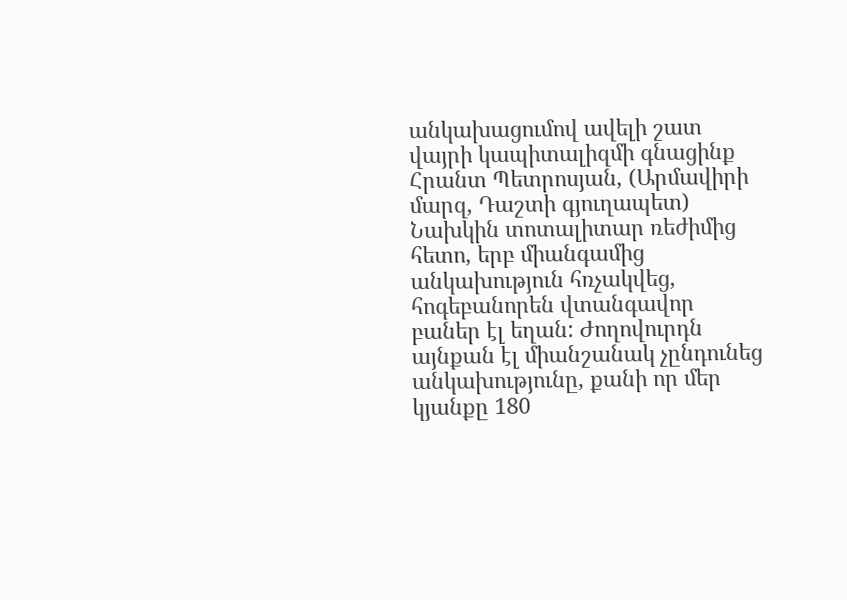անկախացումով ավելի շատ վայրի կապիտալիզմի գնացինք
Հրանտ Պետրոսյան, (Արմավիրի մարզ, Դաշտի գյուղապետ)
Նախկին տոտալիտար ռեժիմից հետո, երբ միանգամից անկախություն հռչակվեց, հոգեբանորեն վտանգավոր բաներ էլ եղան: Ժողովուրդն այնքան էլ միանշանակ չընդունեց անկախությունը, քանի որ մեր կյանքը 180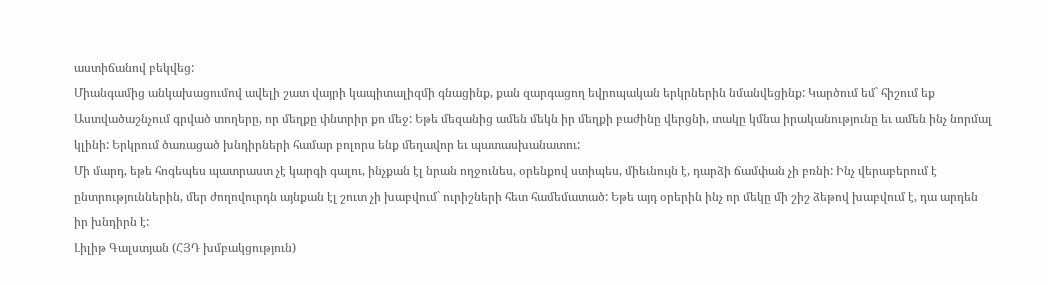աստիճանով բեկվեց:
Միանգամից անկախացումով ավելի շատ վայրի կապիտալիզմի գնացինք, քան զարգացող եվրոպական երկրներին նմանվեցինք: Կարծում եմ` հիշում եք Աստվածաշնչում գրված տողերը, որ մեղքը փնտրիր քո մեջ: Եթե մեզանից ամեն մեկն իր մեղքի բաժինը վերցնի, տակը կմնա իրականությունը եւ ամեն ինչ նորմալ կլինի: Երկրում ծառացած խնդիրների համար բոլորս ենք մեղավոր եւ պատասխանատու:
Մի մարդ, եթե հոգեպես պատրաստ չէ կարգի գալու, ինչքան էլ նրան ողջունես, օրենքով ստիպես, միեւնույն է, դարձի ճամփան չի բռնի: Ինչ վերաբերում է ընտրություններին, մեր ժողովուրդն այնքան էլ շուտ չի խաբվում` ուրիշների հետ համեմատած: Եթե այդ օրերին ինչ որ մեկը մի շիշ ձեթով խաբվում է, դա արդեն իր խնդիրն է:
Լիլիթ Գալստյան (ՀՅԴ խմբակցություն)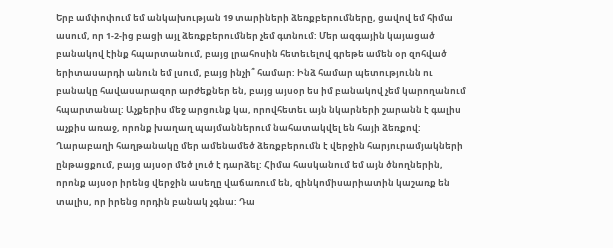Երբ ամփոփում եմ անկախության 19 տարիների ձեռքբերումները, ցավով եմ հիմա ասում, որ 1-2-ից բացի այլ ձեռքբերումներ չեմ գտնում: Մեր ազգային կայացած բանակով էինք հպարտանում, բայց լրահոսին հետեւելով գրեթե ամեն օր զոհված երիտասարդի անուն եմ լսում, բայց ինչի՞ համար: Ինձ համար պետությունն ու բանակը հավասարազոր արժեքներ են, բայց այսօր ես իմ բանակով չեմ կարողանում հպարտանալ: Աչքերիս մեջ արցունք կա, որովհետեւ այն նկարների շարանն է գալիս աչքիս առաջ, որոնք խաղաղ պայմաններում նահատակվել են հայի ձեռքով:
Ղարաբաղի հաղթանակը մեր ամենամեծ ձեռքբերումն է վերջին հարյուրամյակների ընթացքում, բայց այսօր մեծ լուծ է դարձել: Հիմա հասկանում եմ այն ծնողներին, որոնք այսօր իրենց վերջին ասեղը վաճառում են, զինկոմիսարիատին կաշառք են տալիս, որ իրենց որդին բանակ չգնա: Դա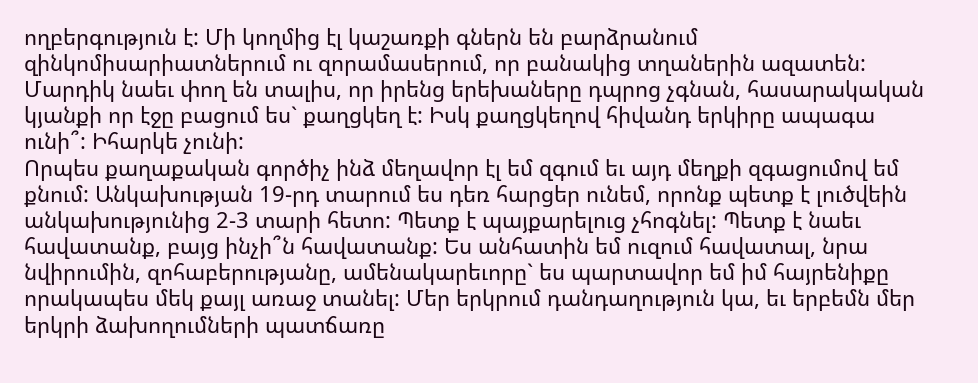ողբերգություն է: Մի կողմից էլ կաշառքի գներն են բարձրանում զինկոմիսարիատներում ու զորամասերում, որ բանակից տղաներին ազատեն: Մարդիկ նաեւ փող են տալիս, որ իրենց երեխաները դպրոց չգնան, հասարակական կյանքի որ էջը բացում ես` քաղցկեղ է: Իսկ քաղցկեղով հիվանդ երկիրը ապագա ունի՞: Իհարկե չունի:
Որպես քաղաքական գործիչ ինձ մեղավոր էլ եմ զգում եւ այդ մեղքի զգացումով եմ քնում: Անկախության 19-րդ տարում ես դեռ հարցեր ունեմ, որոնք պետք է լուծվեին անկախությունից 2-3 տարի հետո: Պետք է պայքարելուց չհոգնել: Պետք է նաեւ հավատանք, բայց ինչի՞ն հավատանք: Ես անհատին եմ ուզում հավատալ, նրա նվիրումին, զոհաբերությանը, ամենակարեւորը` ես պարտավոր եմ իմ հայրենիքը որակապես մեկ քայլ առաջ տանել: Մեր երկրում դանդաղություն կա, եւ երբեմն մեր երկրի ձախողումների պատճառը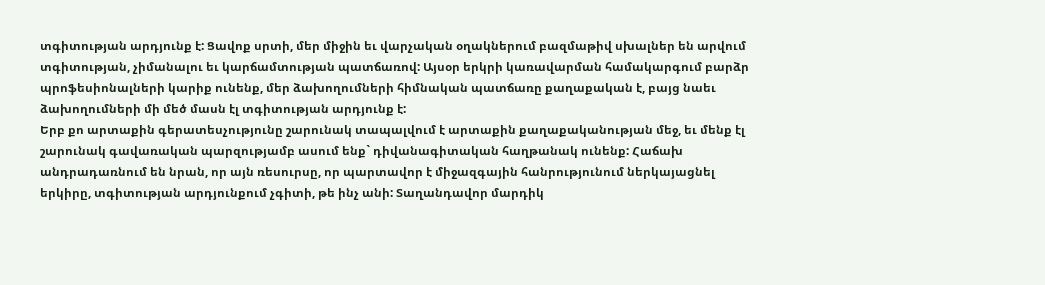տգիտության արդյունք է: Ցավոք սրտի, մեր միջին եւ վարչական օղակներում բազմաթիվ սխալներ են արվում տգիտության, չիմանալու եւ կարճամտության պատճառով: Այսօր երկրի կառավարման համակարգում բարձր պրոֆեսիոնալների կարիք ունենք, մեր ձախողումների հիմնական պատճառը քաղաքական է, բայց նաեւ ձախողումների մի մեծ մասն էլ տգիտության արդյունք է:
Երբ քո արտաքին գերատեսչությունը շարունակ տապալվում է արտաքին քաղաքականության մեջ, եւ մենք էլ շարունակ գավառական պարզությամբ ասում ենք` դիվանագիտական հաղթանակ ունենք: Հաճախ անդրադառնում են նրան, որ այն ռեսուրսը, որ պարտավոր է միջազգային հանրությունում ներկայացնել երկիրը, տգիտության արդյունքում չգիտի, թե ինչ անի: Տաղանդավոր մարդիկ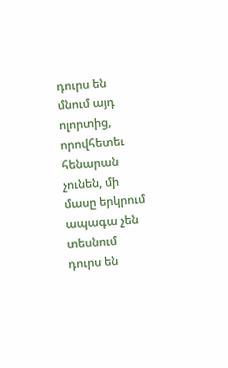դուրս են մնում այդ ոլորտից, որովհետեւ հենարան չունեն, մի մասը երկրում ապագա չեն տեսնում դուրս են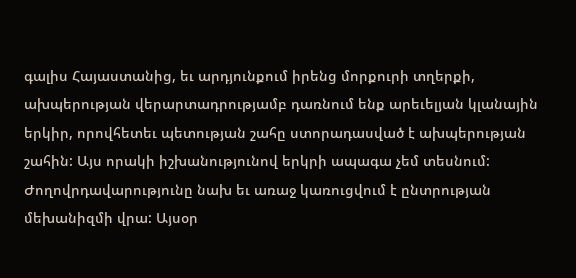գալիս Հայաստանից, եւ արդյունքում իրենց մորքուրի տղերքի, ախպերության վերարտադրությամբ դառնում ենք արեւելյան կլանային երկիր, որովհետեւ պետության շահը ստորադասված է ախպերության շահին: Այս որակի իշխանությունով երկրի ապագա չեմ տեսնում:
Ժողովրդավարությունը նախ եւ առաջ կառուցվում է ընտրության մեխանիզմի վրա: Այսօր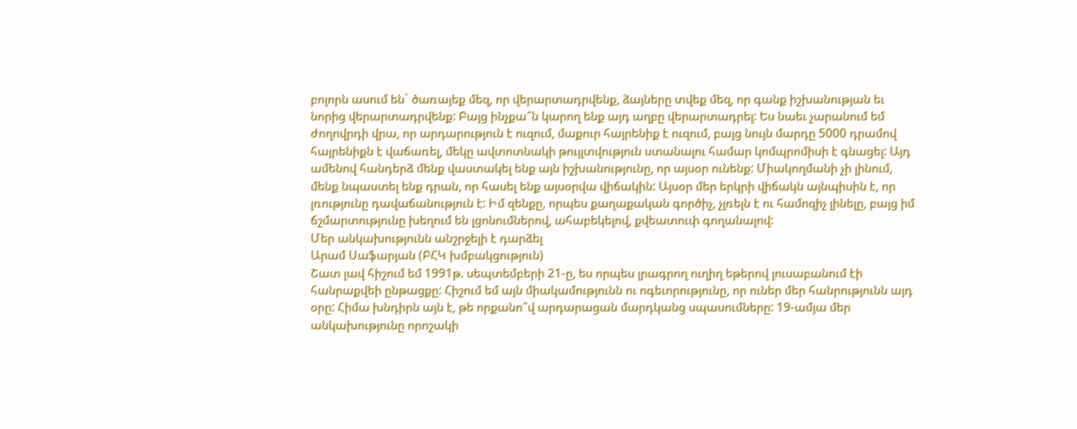բոլորն ասում են` ծառայեք մեզ, որ վերարտադրվենք, ձայները տվեք մեզ, որ գանք իշխանության եւ նորից վերարտադրվենք: Բայց ինչքա՞ն կարող ենք այդ աղբը վերարտադրել: Ես նաեւ չարանում եմ ժողովրդի վրա, որ արդարություն է ուզում, մաքուր հայրենիք է ուզում, բայց նույն մարդը 5000 դրամով հայրենիքն է վաճառել, մեկը ավտոտնակի թույլտվություն ստանալու համար կոմպրոմիսի է գնացել: Այդ ամենով հանդերձ մենք վաստակել ենք այն իշխանությունը, որ այսօր ունենք: Միակողմանի չի լինում, մենք նպաստել ենք դրան, որ հասել ենք այսօրվա վիճակին: Այսօր մեր երկրի վիճակն այնպիսին է, որ լռությունը դավաճանություն է: Իմ զենքը, որպես քաղաքական գործիչ, չլռելն է ու համոզիչ լինելը, բայց իմ ճշմարտությունը խեղում են լցոնումներով, ահաբեկելով, քվեատուփ գողանալով:
Մեր անկախությունն անշրջելի է դարձել
Արամ Սաֆարյան (ԲՀԿ խմբակցություն)
Շատ լավ հիշում եմ 1991թ. սեպտեմբերի 21-ը, ես որպես լրագրող ուղիղ եթերով լուսաբանում էի հանրաքվեի ընթացքը: Հիշում եմ այն միակամությունն ու ոգեւորությունը, որ ուներ մեր հանրությունն այդ օրը: Հիմա խնդիրն այն է, թե որքանո՞վ արդարացան մարդկանց սպասումները: 19-ամյա մեր անկախությունը որոշակի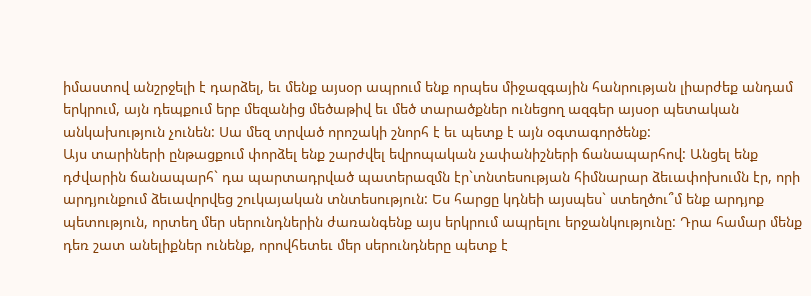իմաստով անշրջելի է դարձել, եւ մենք այսօր ապրում ենք որպես միջազգային հանրության լիարժեք անդամ երկրում, այն դեպքում երբ մեզանից մեծաթիվ եւ մեծ տարածքներ ունեցող ազգեր այսօր պետական անկախություն չունեն: Սա մեզ տրված որոշակի շնորհ է եւ պետք է այն օգտագործենք:
Այս տարիների ընթացքում փորձել ենք շարժվել եվրոպական չափանիշների ճանապարհով: Անցել ենք դժվարին ճանապարհ` դա պարտադրված պատերազմն էր`տնտեսության հիմնարար ձեւափոխումն էր, որի արդյունքում ձեւավորվեց շուկայական տնտեսություն: Ես հարցը կդնեի այսպես` ստեղծու՞մ ենք արդյոք պետություն, որտեղ մեր սերունդներին ժառանգենք այս երկրում ապրելու երջանկությունը: Դրա համար մենք դեռ շատ անելիքներ ունենք, որովհետեւ մեր սերունդները պետք է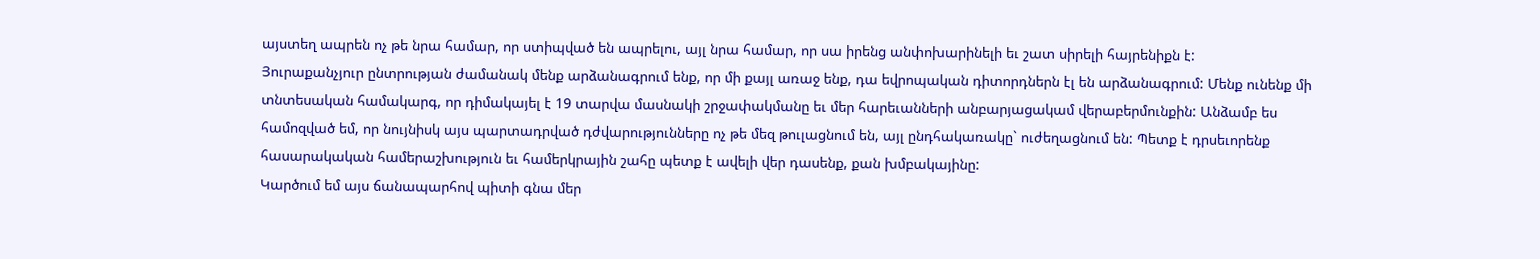այստեղ ապրեն ոչ թե նրա համար, որ ստիպված են ապրելու, այլ նրա համար, որ սա իրենց անփոխարինելի եւ շատ սիրելի հայրենիքն է:
Յուրաքանչյուր ընտրության ժամանակ մենք արձանագրում ենք, որ մի քայլ առաջ ենք, դա եվրոպական դիտորդներն էլ են արձանագրում: Մենք ունենք մի տնտեսական համակարգ, որ դիմակայել է 19 տարվա մասնակի շրջափակմանը եւ մեր հարեւանների անբարյացակամ վերաբերմունքին: Անձամբ ես համոզված եմ, որ նույնիսկ այս պարտադրված դժվարությունները ոչ թե մեզ թուլացնում են, այլ ընդհակառակը` ուժեղացնում են: Պետք է դրսեւորենք հասարակական համերաշխություն եւ համերկրային շահը պետք է ավելի վեր դասենք, քան խմբակայինը:
Կարծում եմ այս ճանապարհով պիտի գնա մեր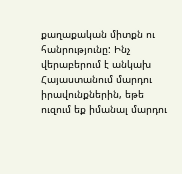քաղաքական միտքն ու հանրությունը: Ինչ վերաբերում է անկախ Հայաստանում մարդու իրավունքներին, եթե ուզում եք իմանալ մարդու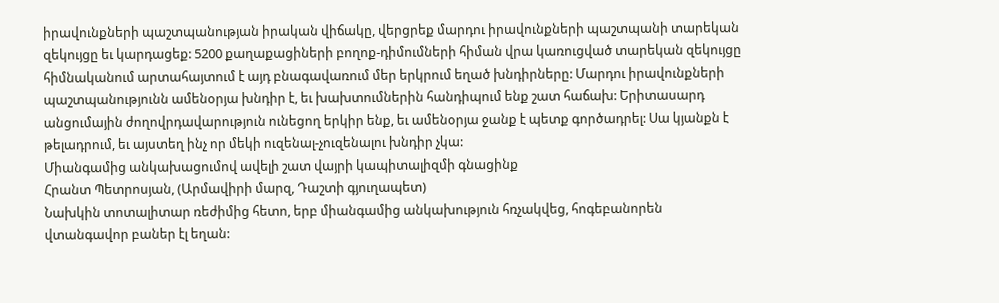իրավունքների պաշտպանության իրական վիճակը, վերցրեք մարդու իրավունքների պաշտպանի տարեկան զեկույցը եւ կարդացեք: 5200 քաղաքացիների բողոք-դիմումների հիման վրա կառուցված տարեկան զեկույցը հիմնականում արտահայտում է այդ բնագավառում մեր երկրում եղած խնդիրները: Մարդու իրավունքների պաշտպանությունն ամենօրյա խնդիր է, եւ խախտումներին հանդիպում ենք շատ հաճախ: Երիտասարդ անցումային ժողովրդավարություն ունեցող երկիր ենք, եւ ամենօրյա ջանք է պետք գործադրել: Սա կյանքն է թելադրում, եւ այստեղ ինչ որ մեկի ուզենալ-չուզենալու խնդիր չկա:
Միանգամից անկախացումով ավելի շատ վայրի կապիտալիզմի գնացինք
Հրանտ Պետրոսյան, (Արմավիրի մարզ, Դաշտի գյուղապետ)
Նախկին տոտալիտար ռեժիմից հետո, երբ միանգամից անկախություն հռչակվեց, հոգեբանորեն վտանգավոր բաներ էլ եղան: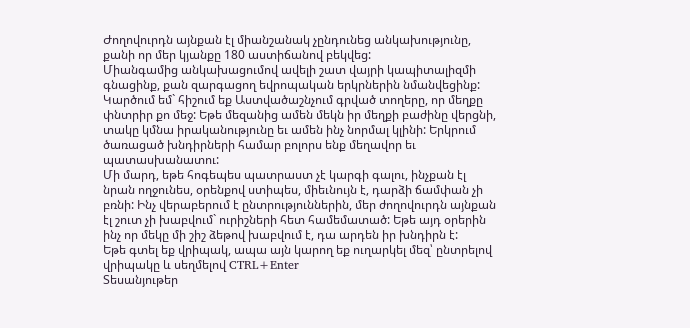Ժողովուրդն այնքան էլ միանշանակ չընդունեց անկախությունը, քանի որ մեր կյանքը 180 աստիճանով բեկվեց:
Միանգամից անկախացումով ավելի շատ վայրի կապիտալիզմի գնացինք, քան զարգացող եվրոպական երկրներին նմանվեցինք: Կարծում եմ` հիշում եք Աստվածաշնչում գրված տողերը, որ մեղքը փնտրիր քո մեջ: Եթե մեզանից ամեն մեկն իր մեղքի բաժինը վերցնի, տակը կմնա իրականությունը եւ ամեն ինչ նորմալ կլինի: Երկրում ծառացած խնդիրների համար բոլորս ենք մեղավոր եւ պատասխանատու:
Մի մարդ, եթե հոգեպես պատրաստ չէ կարգի գալու, ինչքան էլ նրան ողջունես, օրենքով ստիպես, միեւնույն է, դարձի ճամփան չի բռնի: Ինչ վերաբերում է ընտրություններին, մեր ժողովուրդն այնքան էլ շուտ չի խաբվում` ուրիշների հետ համեմատած: Եթե այդ օրերին ինչ որ մեկը մի շիշ ձեթով խաբվում է, դա արդեն իր խնդիրն է:
Եթե գտել եք վրիպակ, ապա այն կարող եք ուղարկել մեզ՝ ընտրելով վրիպակը և սեղմելով CTRL+Enter
Տեսանյութեր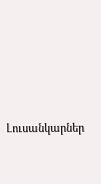Լուսանկարներ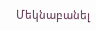Մեկնաբանել